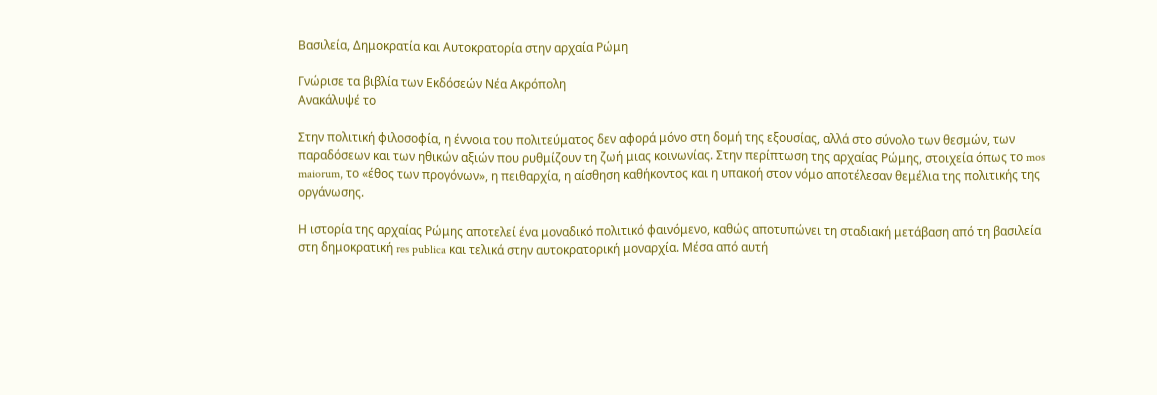Βασιλεία, Δημοκρατία και Αυτοκρατορία στην αρχαία Ρώμη

Γνώρισε τα βιβλία των Εκδόσεών Νέα Ακρόπολη
Ανακάλυψέ το

Στην πολιτική φιλοσοφία, η έννοια του πολιτεύματος δεν αφορά μόνο στη δομή της εξουσίας, αλλά στο σύνολο των θεσμών, των παραδόσεων και των ηθικών αξιών που ρυθμίζουν τη ζωή μιας κοινωνίας. Στην περίπτωση της αρχαίας Ρώμης, στοιχεία όπως το mos maiorum, το «έθος των προγόνων», η πειθαρχία, η αίσθηση καθήκοντος και η υπακοή στον νόμο αποτέλεσαν θεμέλια της πολιτικής της οργάνωσης.

Η ιστορία της αρχαίας Ρώμης αποτελεί ένα μοναδικό πολιτικό φαινόμενο, καθώς αποτυπώνει τη σταδιακή μετάβαση από τη βασιλεία στη δημοκρατική res publica και τελικά στην αυτοκρατορική μοναρχία. Μέσα από αυτή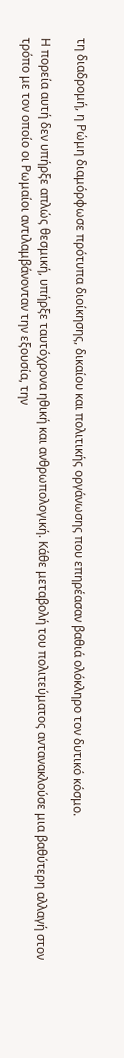τη διαδρομή, η Ρώμη διαμόρφωσε πρότυπα διοίκησης, δικαίου και πολιτικής οργάνωσης που επηρέασαν βαθιά ολόκληρο τον δυτικό κόσμο.

Η πορεία αυτή δεν υπήρξε απλώς θεσμική, υπήρξε ταυτόχρονα ηθική και ανθρωπολογική. Κάθε μεταβολή του πολιτεύματος αντανακλούσε μια βαθύτερη αλλαγή στον τρόπο με τον οποίο οι Ρωμαίοι αντιλαμβάνονταν την εξουσία, την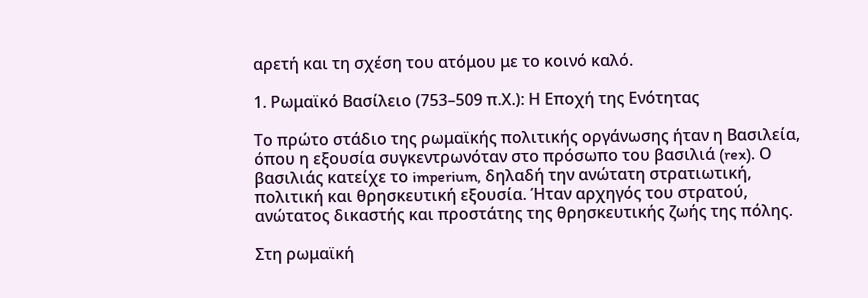αρετή και τη σχέση του ατόμου με το κοινό καλό.

1. Ρωμαϊκό Βασίλειο (753–509 π.Χ.): Η Εποχή της Ενότητας

Το πρώτο στάδιο της ρωμαϊκής πολιτικής οργάνωσης ήταν η Βασιλεία, όπου η εξουσία συγκεντρωνόταν στο πρόσωπο του βασιλιά (rex). Ο βασιλιάς κατείχε το imperium, δηλαδή την ανώτατη στρατιωτική, πολιτική και θρησκευτική εξουσία. Ήταν αρχηγός του στρατού, ανώτατος δικαστής και προστάτης της θρησκευτικής ζωής της πόλης.

Στη ρωμαϊκή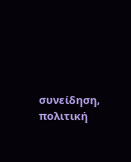συνείδηση, πολιτική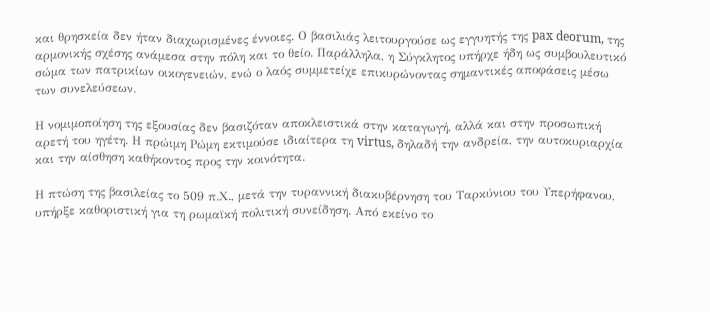και θρησκεία δεν ήταν διαχωρισμένες έννοιες. Ο βασιλιάς λειτουργούσε ως εγγυητής της pax deorum, της αρμονικής σχέσης ανάμεσα στην πόλη και το θείο. Παράλληλα, η Σύγκλητος υπήρχε ήδη ως συμβουλευτικό σώμα των πατρικίων οικογενειών, ενώ ο λαός συμμετείχε επικυρώνοντας σημαντικές αποφάσεις μέσω των συνελεύσεων.

Η νομιμοποίηση της εξουσίας δεν βασιζόταν αποκλειστικά στην καταγωγή, αλλά και στην προσωπική αρετή του ηγέτη. Η πρώιμη Ρώμη εκτιμούσε ιδιαίτερα τη virtus, δηλαδή την ανδρεία, την αυτοκυριαρχία και την αίσθηση καθήκοντος προς την κοινότητα.

Η πτώση της βασιλείας το 509 π.Χ., μετά την τυραννική διακυβέρνηση του Ταρκύνιου του Υπερήφανου, υπήρξε καθοριστική για τη ρωμαϊκή πολιτική συνείδηση. Από εκείνο το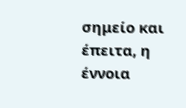σημείο και έπειτα, η έννοια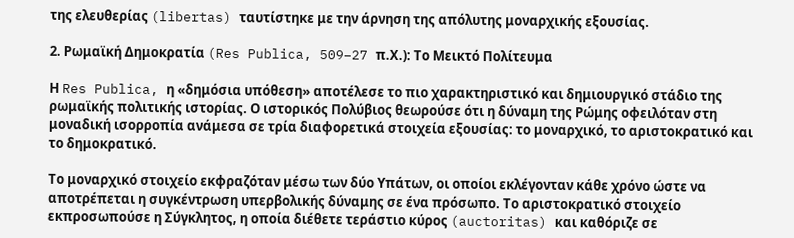της ελευθερίας (libertas) ταυτίστηκε με την άρνηση της απόλυτης μοναρχικής εξουσίας.

2. Ρωμαϊκή Δημοκρατία (Res Publica, 509–27 π.Χ.): Το Μεικτό Πολίτευμα

Η Res Publica, η «δημόσια υπόθεση» αποτέλεσε το πιο χαρακτηριστικό και δημιουργικό στάδιο της ρωμαϊκής πολιτικής ιστορίας. Ο ιστορικός Πολύβιος θεωρούσε ότι η δύναμη της Ρώμης οφειλόταν στη μοναδική ισορροπία ανάμεσα σε τρία διαφορετικά στοιχεία εξουσίας: το μοναρχικό, το αριστοκρατικό και το δημοκρατικό.

Το μοναρχικό στοιχείο εκφραζόταν μέσω των δύο Υπάτων, οι οποίοι εκλέγονταν κάθε χρόνο ώστε να αποτρέπεται η συγκέντρωση υπερβολικής δύναμης σε ένα πρόσωπο. Το αριστοκρατικό στοιχείο εκπροσωπούσε η Σύγκλητος, η οποία διέθετε τεράστιο κύρος (auctoritas) και καθόριζε σε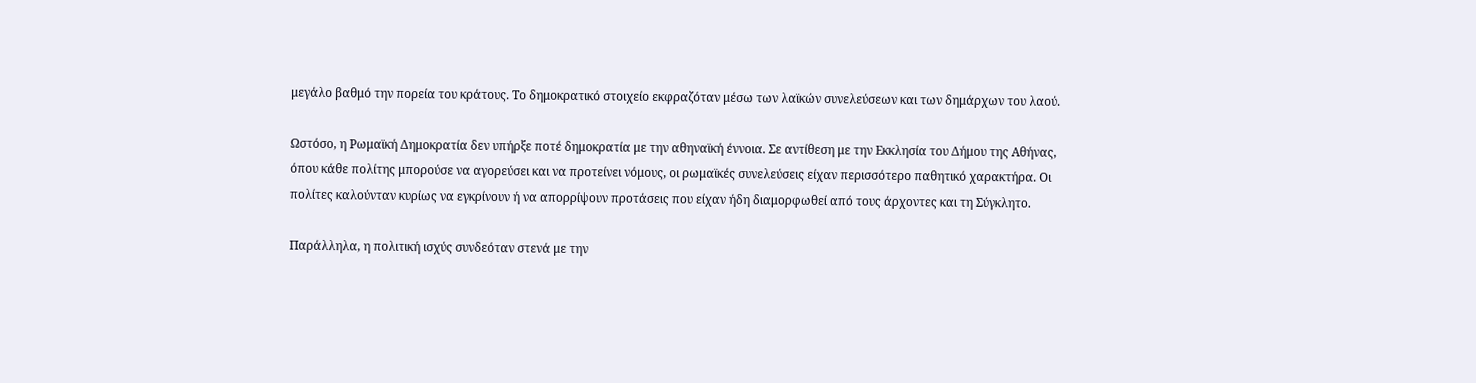μεγάλο βαθμό την πορεία του κράτους. Το δημοκρατικό στοιχείο εκφραζόταν μέσω των λαϊκών συνελεύσεων και των δημάρχων του λαού.

Ωστόσο, η Ρωμαϊκή Δημοκρατία δεν υπήρξε ποτέ δημοκρατία με την αθηναϊκή έννοια. Σε αντίθεση με την Εκκλησία του Δήμου της Αθήνας, όπου κάθε πολίτης μπορούσε να αγορεύσει και να προτείνει νόμους, οι ρωμαϊκές συνελεύσεις είχαν περισσότερο παθητικό χαρακτήρα. Οι πολίτες καλούνταν κυρίως να εγκρίνουν ή να απορρίψουν προτάσεις που είχαν ήδη διαμορφωθεί από τους άρχοντες και τη Σύγκλητο.

Παράλληλα, η πολιτική ισχύς συνδεόταν στενά με την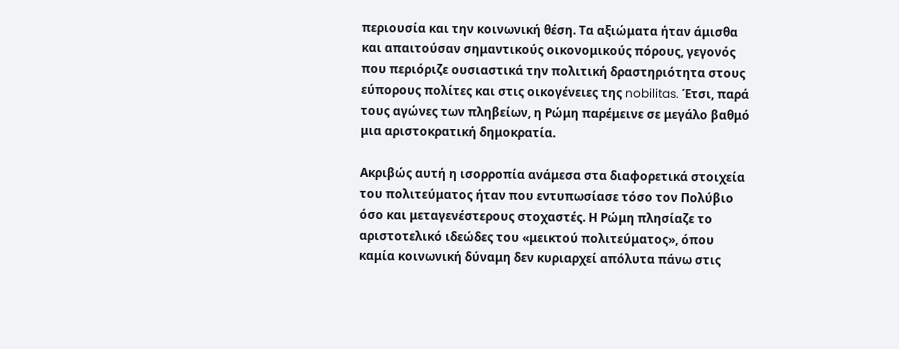περιουσία και την κοινωνική θέση. Τα αξιώματα ήταν άμισθα και απαιτούσαν σημαντικούς οικονομικούς πόρους, γεγονός που περιόριζε ουσιαστικά την πολιτική δραστηριότητα στους εύπορους πολίτες και στις οικογένειες της nobilitas. Έτσι, παρά τους αγώνες των πληβείων, η Ρώμη παρέμεινε σε μεγάλο βαθμό μια αριστοκρατική δημοκρατία.

Ακριβώς αυτή η ισορροπία ανάμεσα στα διαφορετικά στοιχεία του πολιτεύματος ήταν που εντυπωσίασε τόσο τον Πολύβιο όσο και μεταγενέστερους στοχαστές. Η Ρώμη πλησίαζε το αριστοτελικό ιδεώδες του «μεικτού πολιτεύματος», όπου καμία κοινωνική δύναμη δεν κυριαρχεί απόλυτα πάνω στις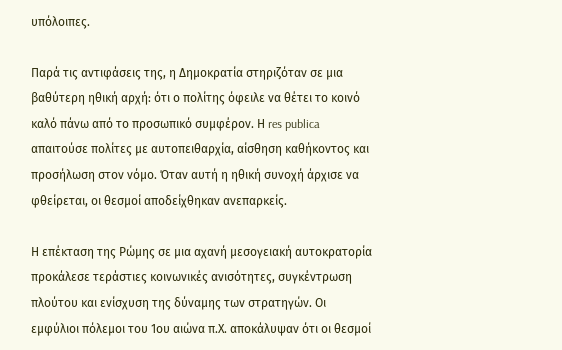υπόλοιπες.

Παρά τις αντιφάσεις της, η Δημοκρατία στηριζόταν σε μια βαθύτερη ηθική αρχή: ότι ο πολίτης όφειλε να θέτει το κοινό καλό πάνω από το προσωπικό συμφέρον. Η res publica απαιτούσε πολίτες με αυτοπειθαρχία, αίσθηση καθήκοντος και προσήλωση στον νόμο. Όταν αυτή η ηθική συνοχή άρχισε να φθείρεται, οι θεσμοί αποδείχθηκαν ανεπαρκείς.

Η επέκταση της Ρώμης σε μια αχανή μεσογειακή αυτοκρατορία προκάλεσε τεράστιες κοινωνικές ανισότητες, συγκέντρωση πλούτου και ενίσχυση της δύναμης των στρατηγών. Οι εμφύλιοι πόλεμοι του 1ου αιώνα π.Χ. αποκάλυψαν ότι οι θεσμοί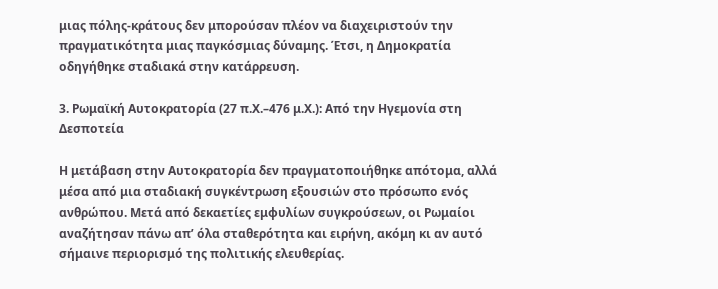μιας πόλης-κράτους δεν μπορούσαν πλέον να διαχειριστούν την πραγματικότητα μιας παγκόσμιας δύναμης. Έτσι, η Δημοκρατία οδηγήθηκε σταδιακά στην κατάρρευση.

3. Ρωμαϊκή Αυτοκρατορία (27 π.Χ.–476 μ.Χ.): Από την Ηγεμονία στη Δεσποτεία

Η μετάβαση στην Αυτοκρατορία δεν πραγματοποιήθηκε απότομα, αλλά μέσα από μια σταδιακή συγκέντρωση εξουσιών στο πρόσωπο ενός ανθρώπου. Μετά από δεκαετίες εμφυλίων συγκρούσεων, οι Ρωμαίοι αναζήτησαν πάνω απ’ όλα σταθερότητα και ειρήνη, ακόμη κι αν αυτό σήμαινε περιορισμό της πολιτικής ελευθερίας.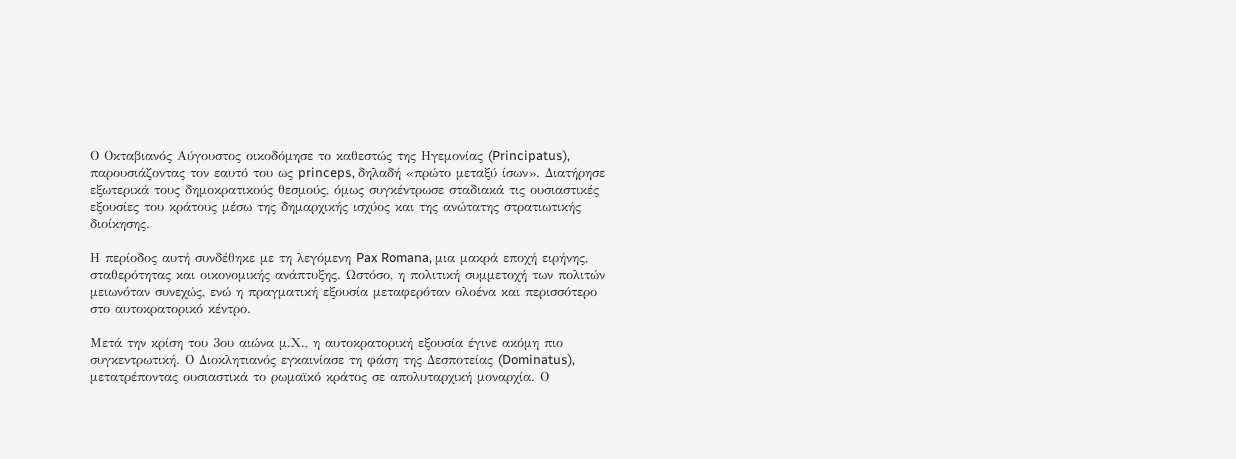Ο Οκταβιανός Αύγουστος οικοδόμησε το καθεστώς της Ηγεμονίας (Principatus), παρουσιάζοντας τον εαυτό του ως princeps, δηλαδή «πρώτο μεταξύ ίσων». Διατήρησε εξωτερικά τους δημοκρατικούς θεσμούς, όμως συγκέντρωσε σταδιακά τις ουσιαστικές εξουσίες του κράτους μέσω της δημαρχικής ισχύος και της ανώτατης στρατιωτικής διοίκησης.

Η περίοδος αυτή συνδέθηκε με τη λεγόμενη Pax Romana, μια μακρά εποχή ειρήνης, σταθερότητας και οικονομικής ανάπτυξης. Ωστόσο, η πολιτική συμμετοχή των πολιτών μειωνόταν συνεχώς, ενώ η πραγματική εξουσία μεταφερόταν ολοένα και περισσότερο στο αυτοκρατορικό κέντρο.

Μετά την κρίση του 3ου αιώνα μ.Χ., η αυτοκρατορική εξουσία έγινε ακόμη πιο συγκεντρωτική. Ο Διοκλητιανός εγκαινίασε τη φάση της Δεσποτείας (Dominatus), μετατρέποντας ουσιαστικά το ρωμαϊκό κράτος σε απολυταρχική μοναρχία. Ο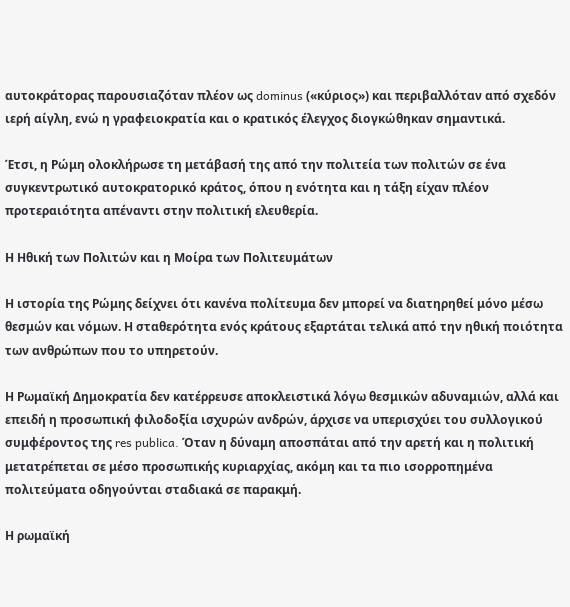αυτοκράτορας παρουσιαζόταν πλέον ως dominus («κύριος») και περιβαλλόταν από σχεδόν ιερή αίγλη, ενώ η γραφειοκρατία και ο κρατικός έλεγχος διογκώθηκαν σημαντικά.

Έτσι, η Ρώμη ολοκλήρωσε τη μετάβασή της από την πολιτεία των πολιτών σε ένα συγκεντρωτικό αυτοκρατορικό κράτος, όπου η ενότητα και η τάξη είχαν πλέον προτεραιότητα απέναντι στην πολιτική ελευθερία.

Η Ηθική των Πολιτών και η Μοίρα των Πολιτευμάτων

Η ιστορία της Ρώμης δείχνει ότι κανένα πολίτευμα δεν μπορεί να διατηρηθεί μόνο μέσω θεσμών και νόμων. Η σταθερότητα ενός κράτους εξαρτάται τελικά από την ηθική ποιότητα των ανθρώπων που το υπηρετούν.

Η Ρωμαϊκή Δημοκρατία δεν κατέρρευσε αποκλειστικά λόγω θεσμικών αδυναμιών, αλλά και επειδή η προσωπική φιλοδοξία ισχυρών ανδρών, άρχισε να υπερισχύει του συλλογικού συμφέροντος της res publica. Όταν η δύναμη αποσπάται από την αρετή και η πολιτική μετατρέπεται σε μέσο προσωπικής κυριαρχίας, ακόμη και τα πιο ισορροπημένα πολιτεύματα οδηγούνται σταδιακά σε παρακμή.

Η ρωμαϊκή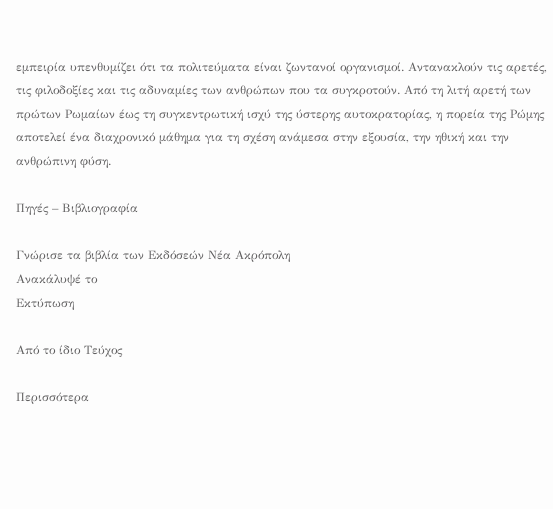εμπειρία υπενθυμίζει ότι τα πολιτεύματα είναι ζωντανοί οργανισμοί. Αντανακλούν τις αρετές, τις φιλοδοξίες και τις αδυναμίες των ανθρώπων που τα συγκροτούν. Από τη λιτή αρετή των πρώτων Ρωμαίων έως τη συγκεντρωτική ισχύ της ύστερης αυτοκρατορίας, η πορεία της Ρώμης αποτελεί ένα διαχρονικό μάθημα για τη σχέση ανάμεσα στην εξουσία, την ηθική και την ανθρώπινη φύση.

Πηγές – Βιβλιογραφία

Γνώρισε τα βιβλία των Εκδόσεών Νέα Ακρόπολη
Ανακάλυψέ το
Εκτύπωση

Από το ίδιο Τεύχος

Περισσότερα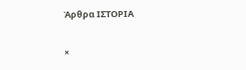Άρθρα ΙΣΤΟΡΙΑ

×